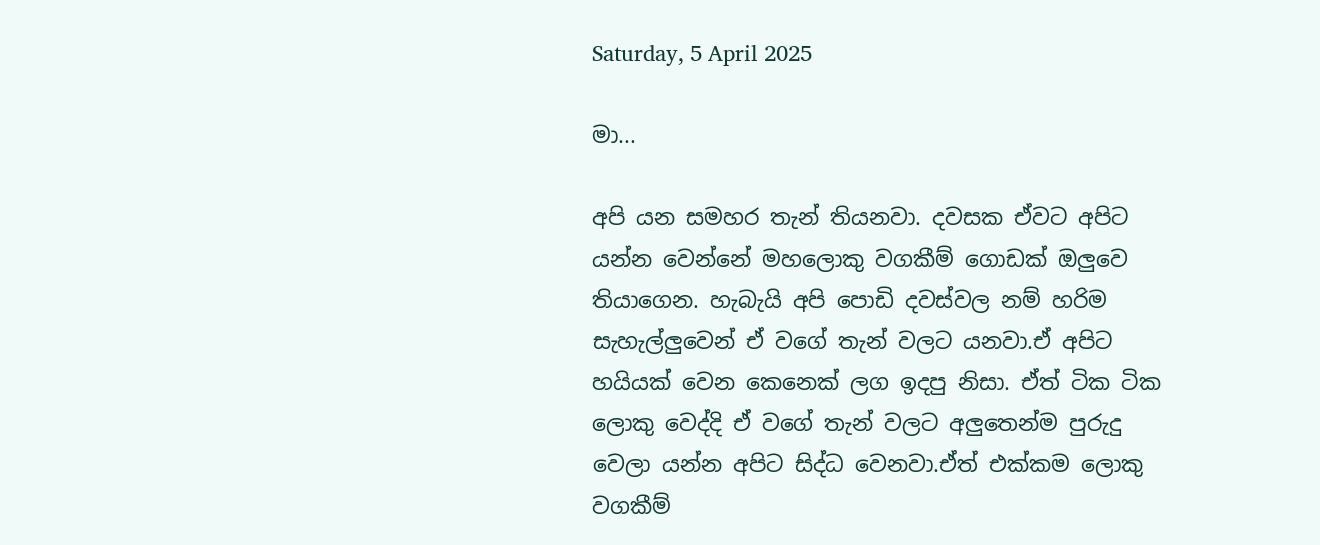Saturday, 5 April 2025

මා...

අපි යන සමහර තැන් තියනවා. දවසක ඒවට අපිට යන්න වෙන්නේ මහලොකු වගකීම් ගොඩක් ඔලුවෙ තියාගෙන. හැබැයි අපි පොඩි දවස්වල නම් හරිම සැහැල්ලුවෙන් ඒ වගේ තැන් වලට යනවා.ඒ අපිට හයියක් වෙන කෙනෙක් ලග ඉදපු නිසා. ඒත් ටික ටික ලොකු වෙද්දි ඒ වගේ තැන් වලට අලුතෙන්ම පුරුදු වෙලා යන්න අපිට සිද්ධ වෙනවා.ඒත් එක්කම ලොකු වගකීම්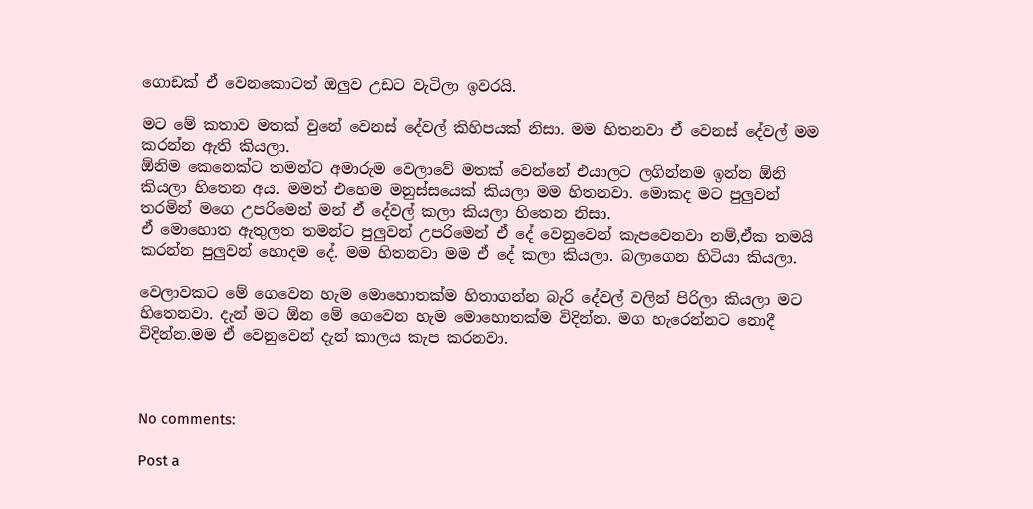ගොඩක් ඒ වෙනකොටත් ඔලුව උඩට වැටිලා ඉවරයි.

මට මේ කතාව මතක් වුනේ වෙනස් දේවල් කිහිපයක් නිසා. මම හිතනවා ඒ වෙනස් දේවල් මම කරන්න ඇති කියලා.
ඕනිම කෙනෙක්ට තමන්ට අමාරුම වෙලාවේ මතක් වෙන්නේ එයාලට ලගින්නම ඉන්න ඕනි කියලා හිතෙන අය. මමත් එහෙම මනුස්සයෙක් කියලා මම හිතනවා. මොකද මට පුලුවන් තරමින් මගෙ උපරිමෙන් මන් ඒ දේවල් කලා කියලා හිතෙන නිසා.
ඒ මොහොත ඇතුලත තමන්ට පුලුවන් උපරිමෙන් ඒ දේ වෙනුවෙන් කැපවෙනවා නම්,ඒක තමයි කරන්න පුලුවන් හොදම දේ. මම හිතනවා මම ඒ දේ කලා කියලා. බලාගෙන හිටියා කියලා.

වෙලාවකට මේ ගෙවෙන හැම මොහොතක්ම හිතාගන්න බැරි දේවල් වලින් පිරිලා කියලා මට හිතෙනවා. දැන් මට ඕන මේ ගෙවෙන හැම මොහොතක්ම විදින්න. මග හැරෙන්නට නොදී විදින්න.මම ඒ වෙනුවෙන් දැන් කාලය කැප කරනවා.



No comments:

Post a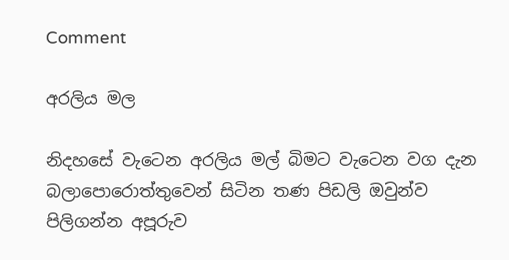Comment

අරලිය මල

නිදහසේ වැටෙන අරලිය මල් බිමට වැටෙන වග දැන බලාපොරොත්තුවෙන් සිටින තණ පිඩලි ඔවුන්ව පිලිගන්න අපූරුව